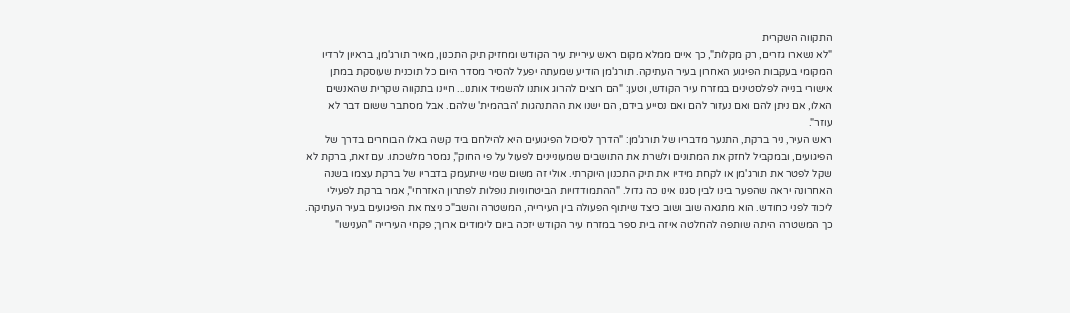התקווה השקרית
"לא נשארו גזרים, רק מקלות", כך איים ממלא מקום ראש עיריית עיר הקודש ומחזיק תיק התכנון, מאיר תורג'מן, בראיון לרדיו המקומי בעקבות הפיגוע האחרון בעיר העתיקה. תורג'מן הודיע שמעתה יפעל להסיר מסדר היום כל תוכנית שעוסקת במתן אישורי בנייה לפלסטינים במזרח עיר הקודש, וטען: "הם רוצים להרוג אותנו להשמיד אותנו... חיינו בתקווה שקרית שהאנשים האלו, אם ניתן להם ואם נעזור להם ואם נסייע בידם, הם ישנו את ההתנהגות 'הבהמית' שלהם. אבל מסתבר ששום דבר לא עוזר".
ראש העיר, ניר ברקת, התנער מדבריו של תורג'מן: "הדרך לסיכול הפיגועים היא להילחם ביד קשה באלו הבוחרים בדרך של הפיגועים, ובמקביל לחזק את המתונים ולשרת את התושבים שמעוניינים לפעול על פי החוק", נמסר מלשכתו. עם זאת, ברקת לא שקל לפטר את תורג'מן או לקחת מידיו את תיק התכנון היוקרתי. אולי זה משום שמי שיתעמק בדבריו של ברקת עצמו בשנה האחרונה יראה שהפער בינו לבין סגנו אינו כה גדול. "ההתמודדויות הביטחוניות נופלות לפתרון האזרחי", אמר ברקת לפעילי ליכוד לפני כחודש. הוא מתגאה שוב ושוב כיצד שיתוף הפעולה בין העירייה, המשטרה והשב"כ ניצח את הפיגועים בעיר העתיקה. כך המשטרה היתה שותפה להחלטה איזה בית ספר במזרח עיר הקודש יזכה ביום לימודים ארוך; פקחי העירייה "הענישו"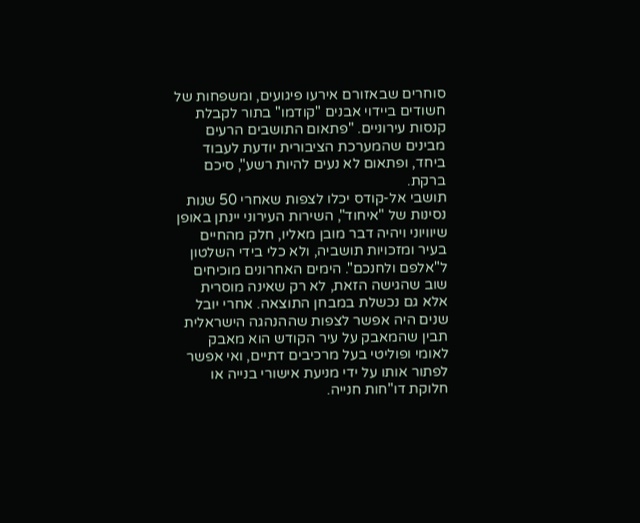סוחרים שבאזורם אירעו פיגועים, ומשפחות של חשודים ביידוי אבנים "קודמו" בתור לקבלת קנסות עירוניים. "פתאום התושבים הרעים מבינים שהמערכת הציבורית יודעת לעבוד ביחד, ופתאום לא נעים להיות רשע", סיכם ברקת.
תושבי אל-קודס יכלו לצפות שאחרי 50 שנות נסינות של "איחוד", השירות העירוני יינתן באופן שיוויוני ויהיה דבר מובן מאליו, חלק מהחיים בעיר ומזכויות תושביה, ולא כלי בידי השלטון ל"אלפם ולחנכם". הימים האחרונים מוכיחים שוב שהגישה הזאת, לא רק שאינה מוסרית אלא גם נכשלת במבחן התוצאה. אחרי יובל שנים היה אפשר לצפות שההנהגה הישראלית תבין שהמאבק על עיר הקודש הוא מאבק לאומי ופוליטי בעל מרכיבים דתיים, ואי אפשר לפתור אותו על ידי מניעת אישורי בנייה או חלוקת דו"חות חנייה.